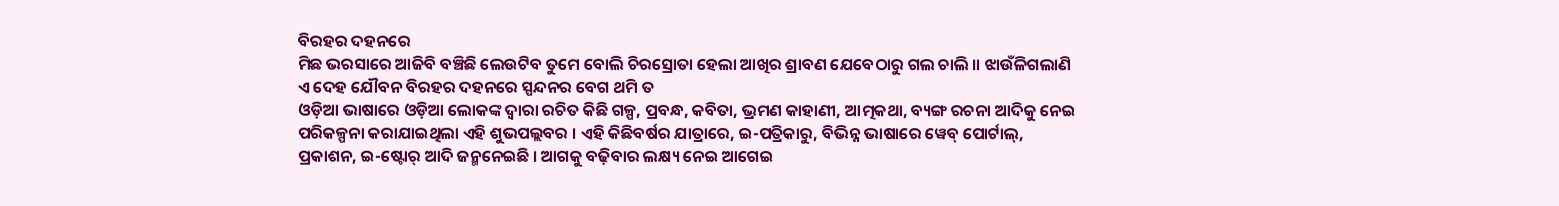ବିରହର ଦହନରେ
ମିଛ ଭରସାରେ ଆଜିବି ବଞ୍ଚିଛି ଲେଉଟିବ ତୁମେ ବୋଲି ଚିରସ୍ରୋତା ହେଲା ଆଖିର ଶ୍ରାବଣ ଯେବେଠାରୁ ଗଲ ଚାଲି ॥ ଝାଉଁଳିଗଲାଣି ଏ ଦେହ ଯୌବନ ବିରହର ଦହନରେ ସ୍ପନ୍ଦନର ବେଗ ଥମି ତ
ଓଡ଼ିଆ ଭାଷାରେ ଓଡ଼ିଆ ଲୋକଙ୍କ ଦ୍ୱାରା ରଚିତ କିଛି ଗଳ୍ପ, ପ୍ରବନ୍ଧ, କବିତା, ଭ୍ରମଣ କାହାଣୀ, ଆତ୍ମକଥା, ବ୍ୟଙ୍ଗ ରଚନା ଆଦିକୁ ନେଇ ପରିକଳ୍ପନା କରାଯାଇଥିଲା ଏହି ଶୁଭପଲ୍ଲବର । ଏହି କିଛିବର୍ଷର ଯାତ୍ରାରେ, ଇ-ପତ୍ରିକାରୁ, ବିଭିନ୍ନ ଭାଷାରେ ୱେବ୍ ପୋର୍ଟାଲ୍, ପ୍ରକାଶନ, ଇ-ଷ୍ଟୋର୍ ଆଦି ଜନ୍ମନେଇଛି । ଆଗକୁ ବଢ଼ିବାର ଲକ୍ଷ୍ୟ ନେଇ ଆଗେଇ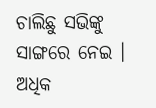ଚାଲିଛୁ ସଭିଙ୍କୁ ସାଙ୍ଗରେ ନେଇ ।
ଅଧିକ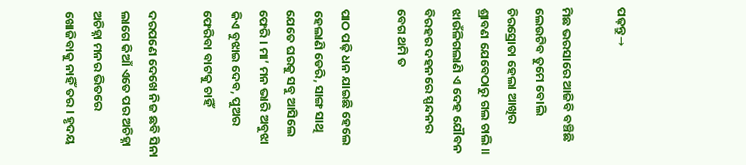ପଢ଼ନ୍ତୁ→

ମିଛ ଭରସାରେ ଆଜିବି ବଞ୍ଚିଛି ଲେଉଟିବ ତୁମେ ବୋଲି ଚିରସ୍ରୋତା ହେଲା ଆଖିର ଶ୍ରାବଣ ଯେବେଠାରୁ ଗଲ ଚାଲି ॥ ଝାଉଁଳିଗଲାଣି ଏ ଦେହ ଯୌବନ ବିରହର ଦହନରେ ସ୍ପନ୍ଦନର ବେଗ ଥମି ତ

ପାଠ ପଢ଼ି ଧନ ଯାଇଛି ହେଲେ ହେଲାଣି ଡେରି, ସାଙ୍ଗ ସାଥି ଯେତେ ଘରକୁ ସବୁ ଆସିଲେ ଫେରି । ମା’ ମନ ଭାରି ଅବୁଝା କିଏ ବୁଝାଇ ଦେବ, ପୁଅର ଫେରିବା ବାଟକୁ ଚାହିଁ

ଦରପଣେ ଦେଖେ ନିଜ ଛବି ସିନା ଲାଗେ କିଆଁ ଏତେ ପର ଅଚିହ୍ନା ଅଚିହ୍ନା ମନର ଭିତରେ ଖୋଜିବାକୁ ନାହିଁ ତର । ହୃଦୟ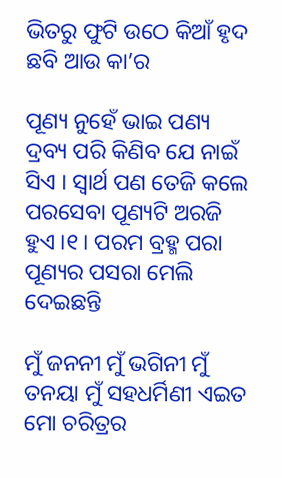ଭିତରୁ ଫୁଟି ଉଠେ କିଆଁ ହୃଦ ଛବି ଆଉ କା’ର

ପୂଣ୍ୟ ନୁହେଁ ଭାଇ ପଣ୍ୟ ଦ୍ରବ୍ୟ ପରି କିଣିବ ଯେ ନାଇଁ ସିଏ । ସ୍ୱାର୍ଥ ପଣ ତେଜି କଲେ ପରସେବା ପୂଣ୍ୟଟି ଅରଜି ହୁଏ ।୧। ପରମ ବ୍ରହ୍ମ ପରା ପୂଣ୍ୟର ପସରା ମେଲି ଦେଇଛନ୍ତି

ମୁଁ ଜନନୀ ମୁଁ ଭଗିନୀ ମୁଁ ତନୟା ମୁଁ ସହଧର୍ମିଣୀ ଏଇତ ମୋ ଚରିତ୍ରର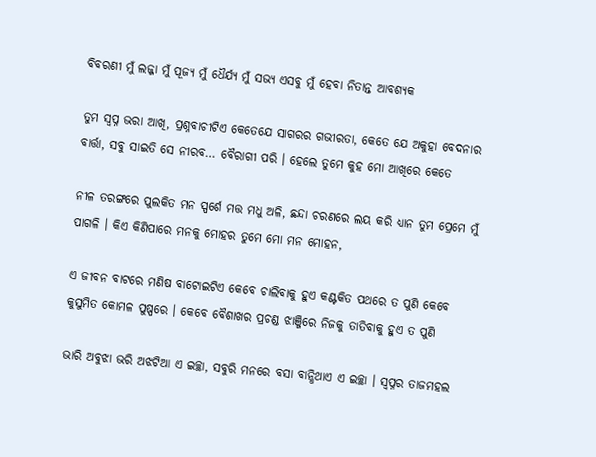ବିବରଣୀ ମୁଁ ଲଜ୍ଜା ମୁଁ ପୂଜ୍ୟ ମୁଁ ଧୈର୍ଯ୍ୟ ମୁଁ ସଭ୍ୟ ଏସବୁ ମୁଁ ହେବା ନିତାନ୍ତ ଆବଶ୍ୟକ

ତୁମ ସ୍ୱପ୍ନ ଭରା ଆଖି, ପ୍ରଶ୍ନବାଚୀଟିଏ କେତେଯେ ସାଗରର ଗଭୀରତା, କେତେ ଯେ ଅକୁହା ବେଦନାର ବାର୍ତ୍ତା, ସବୁ ସାଇତି ସେ ନୀରବ… ବୈରାଗୀ ପରି । ହେଲେ ତୁମେ କୁହ ମୋ ଆଖିରେ କେତେ

ନୀଳ ତରଙ୍ଗରେ ପୁଲକିତ ମନ ସ୍ପର୍ଶେ ମତ୍ତ ମଧୁ ଅଳି, ଛନ୍ଦା ଚରଣରେ ଲୟ କରି ଧ୍ୟାନ ତୁମ ପ୍ରେମେ ମୁଁ ପାଗଳି । କିଏ କିଣିପାରେ ମନକୁ ମୋହର ତୁମେ ମୋ ମନ ମୋହନ,

ଏ ଜୀବନ ବାଟରେ ମଣିଷ ବାଟୋଇଟିଏ କେବେ ଚାଲିବାକୁ ହୁଏ କଣ୍ଟକିତ ପଥରେ ତ ପୁଣି କେବେ କୁସୁମିତ କୋମଳ ପୁଷ୍ପରେ । କେବେ ବୈଶାଖର ପ୍ରଚଣ୍ଡ ଝାଞ୍ଜିରେ ନିଜକୁ ତାତିବାକୁ ହୁଏ ତ ପୁଣି

ଭାରି ଅବୁଝା ଭରି ଅଝଟିଆ ଏ ଇଚ୍ଛା, ସବୁରି ମନରେ ବସା ବାନ୍ଧିଥାଏ ଏ ଇଚ୍ଛା । ସ୍ୱପ୍ନର ତାଜମହଲ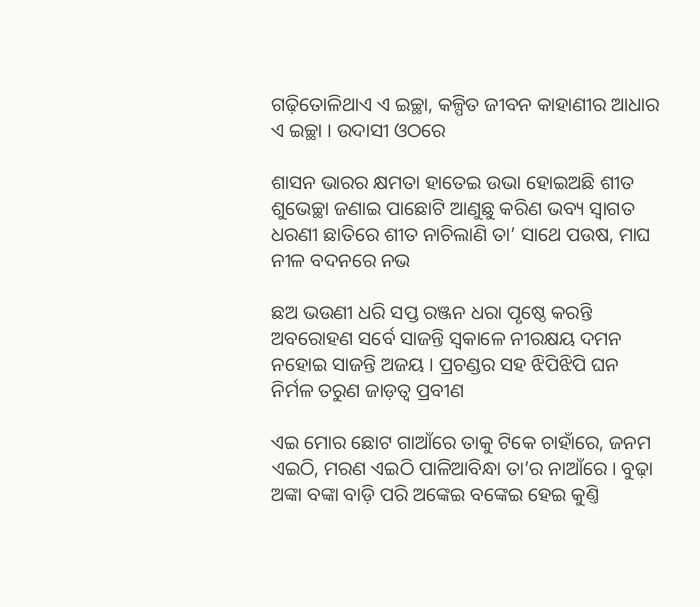ଗଢ଼ିତୋଳିଥାଏ ଏ ଇଚ୍ଛା, କଳ୍ପିତ ଜୀବନ କାହାଣୀର ଆଧାର ଏ ଇଚ୍ଛା । ଉଦାସୀ ଓଠରେ

ଶାସନ ଭାରର କ୍ଷମତା ହାତେଇ ଉଭା ହୋଇଅଛି ଶୀତ ଶୁଭେଚ୍ଛା ଜଣାଇ ପାଛୋଟି ଆଣୁଛୁ କରିଣ ଭବ୍ୟ ସ୍ୱାଗତ ଧରଣୀ ଛାତିରେ ଶୀତ ନାଚିଲାଣି ତା’ ସାଥେ ପଉଷ, ମାଘ ନୀଳ ବଦନରେ ନଭ

ଛଅ ଭଉଣୀ ଧରି ସପ୍ତ ରଞ୍ଜନ ଧରା ପୃଷ୍ଠେ କରନ୍ତି ଅବରୋହଣ ସର୍ବେ ସାଜନ୍ତି ସ୍ୱକାଳେ ନୀରକ୍ଷୟ ଦମନ ନହୋଇ ସାଜନ୍ତି ଅଜୟ । ପ୍ରଚଣ୍ଡର ସହ ଝିପିଝିପି ଘନ ନିର୍ମଳ ତରୁଣ ଜାଡ଼ତ୍ୱ ପ୍ରବୀଣ

ଏଇ ମୋର ଛୋଟ ଗାଆଁରେ ତାକୁ ଟିକେ ଚାହାଁରେ, ଜନମ ଏଇଠି, ମରଣ ଏଇଠି ପାଳିଆବିନ୍ଧା ତା’ର ନାଆଁରେ । ବୁଢ଼ା ଅଙ୍କା ବଙ୍କା ବାଡ଼ି ପରି ଅଙ୍କେଇ ବଙ୍କେଇ ହେଇ କୁଣ୍ତି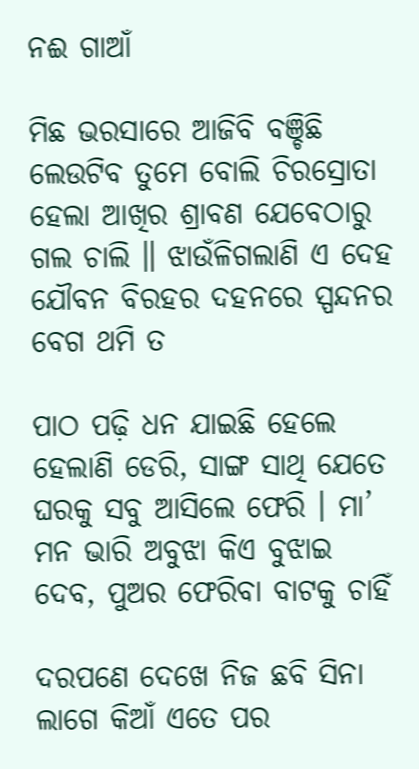ନଈ ଗାଆଁ

ମିଛ ଭରସାରେ ଆଜିବି ବଞ୍ଚିଛି ଲେଉଟିବ ତୁମେ ବୋଲି ଚିରସ୍ରୋତା ହେଲା ଆଖିର ଶ୍ରାବଣ ଯେବେଠାରୁ ଗଲ ଚାଲି ॥ ଝାଉଁଳିଗଲାଣି ଏ ଦେହ ଯୌବନ ବିରହର ଦହନରେ ସ୍ପନ୍ଦନର ବେଗ ଥମି ତ

ପାଠ ପଢ଼ି ଧନ ଯାଇଛି ହେଲେ ହେଲାଣି ଡେରି, ସାଙ୍ଗ ସାଥି ଯେତେ ଘରକୁ ସବୁ ଆସିଲେ ଫେରି । ମା’ ମନ ଭାରି ଅବୁଝା କିଏ ବୁଝାଇ ଦେବ, ପୁଅର ଫେରିବା ବାଟକୁ ଚାହିଁ

ଦରପଣେ ଦେଖେ ନିଜ ଛବି ସିନା ଲାଗେ କିଆଁ ଏତେ ପର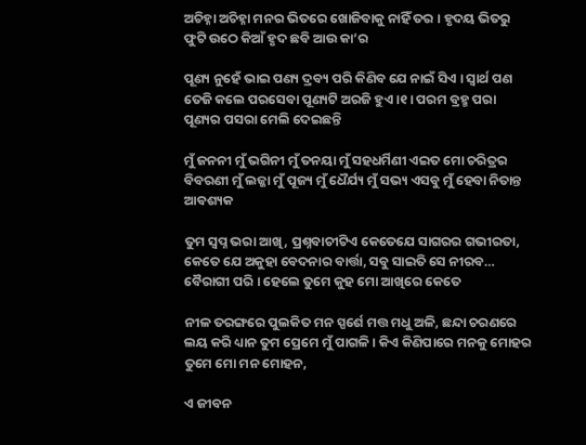ଅଚିହ୍ନା ଅଚିହ୍ନା ମନର ଭିତରେ ଖୋଜିବାକୁ ନାହିଁ ତର । ହୃଦୟ ଭିତରୁ ଫୁଟି ଉଠେ କିଆଁ ହୃଦ ଛବି ଆଉ କା’ର

ପୂଣ୍ୟ ନୁହେଁ ଭାଇ ପଣ୍ୟ ଦ୍ରବ୍ୟ ପରି କିଣିବ ଯେ ନାଇଁ ସିଏ । ସ୍ୱାର୍ଥ ପଣ ତେଜି କଲେ ପରସେବା ପୂଣ୍ୟଟି ଅରଜି ହୁଏ ।୧। ପରମ ବ୍ରହ୍ମ ପରା ପୂଣ୍ୟର ପସରା ମେଲି ଦେଇଛନ୍ତି

ମୁଁ ଜନନୀ ମୁଁ ଭଗିନୀ ମୁଁ ତନୟା ମୁଁ ସହଧର୍ମିଣୀ ଏଇତ ମୋ ଚରିତ୍ରର ବିବରଣୀ ମୁଁ ଲଜ୍ଜା ମୁଁ ପୂଜ୍ୟ ମୁଁ ଧୈର୍ଯ୍ୟ ମୁଁ ସଭ୍ୟ ଏସବୁ ମୁଁ ହେବା ନିତାନ୍ତ ଆବଶ୍ୟକ

ତୁମ ସ୍ୱପ୍ନ ଭରା ଆଖି, ପ୍ରଶ୍ନବାଚୀଟିଏ କେତେଯେ ସାଗରର ଗଭୀରତା, କେତେ ଯେ ଅକୁହା ବେଦନାର ବାର୍ତ୍ତା, ସବୁ ସାଇତି ସେ ନୀରବ… ବୈରାଗୀ ପରି । ହେଲେ ତୁମେ କୁହ ମୋ ଆଖିରେ କେତେ

ନୀଳ ତରଙ୍ଗରେ ପୁଲକିତ ମନ ସ୍ପର୍ଶେ ମତ୍ତ ମଧୁ ଅଳି, ଛନ୍ଦା ଚରଣରେ ଲୟ କରି ଧ୍ୟାନ ତୁମ ପ୍ରେମେ ମୁଁ ପାଗଳି । କିଏ କିଣିପାରେ ମନକୁ ମୋହର ତୁମେ ମୋ ମନ ମୋହନ,

ଏ ଜୀବନ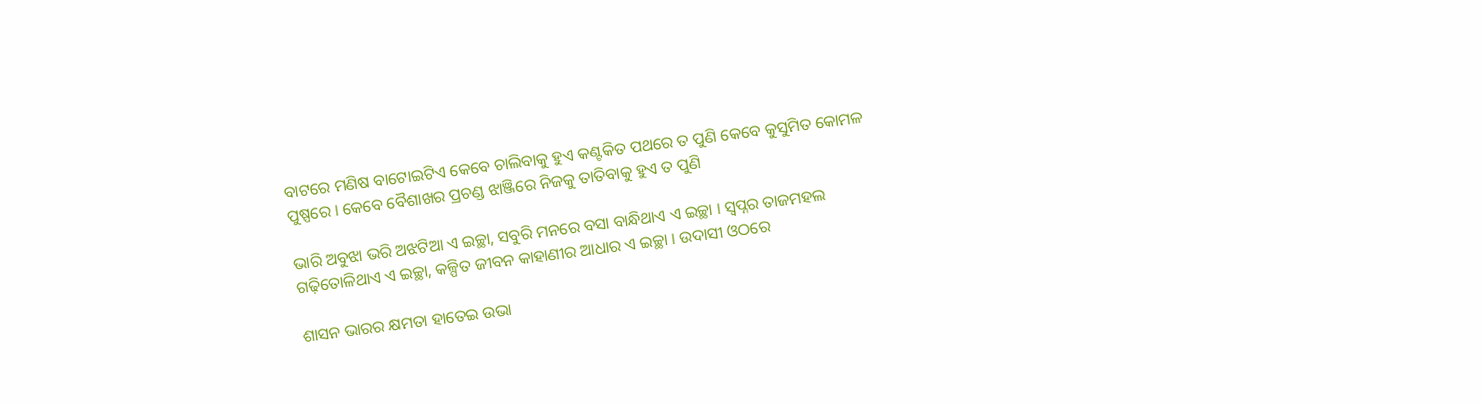ବାଟରେ ମଣିଷ ବାଟୋଇଟିଏ କେବେ ଚାଲିବାକୁ ହୁଏ କଣ୍ଟକିତ ପଥରେ ତ ପୁଣି କେବେ କୁସୁମିତ କୋମଳ ପୁଷ୍ପରେ । କେବେ ବୈଶାଖର ପ୍ରଚଣ୍ଡ ଝାଞ୍ଜିରେ ନିଜକୁ ତାତିବାକୁ ହୁଏ ତ ପୁଣି

ଭାରି ଅବୁଝା ଭରି ଅଝଟିଆ ଏ ଇଚ୍ଛା, ସବୁରି ମନରେ ବସା ବାନ୍ଧିଥାଏ ଏ ଇଚ୍ଛା । ସ୍ୱପ୍ନର ତାଜମହଲ ଗଢ଼ିତୋଳିଥାଏ ଏ ଇଚ୍ଛା, କଳ୍ପିତ ଜୀବନ କାହାଣୀର ଆଧାର ଏ ଇଚ୍ଛା । ଉଦାସୀ ଓଠରେ

ଶାସନ ଭାରର କ୍ଷମତା ହାତେଇ ଉଭା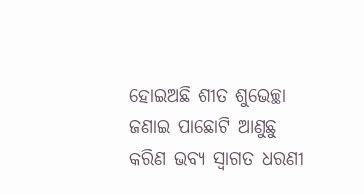ହୋଇଅଛି ଶୀତ ଶୁଭେଚ୍ଛା ଜଣାଇ ପାଛୋଟି ଆଣୁଛୁ କରିଣ ଭବ୍ୟ ସ୍ୱାଗତ ଧରଣୀ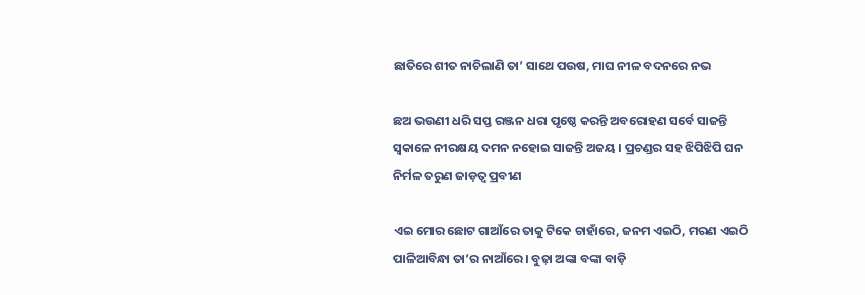ଛାତିରେ ଶୀତ ନାଚିଲାଣି ତା’ ସାଥେ ପଉଷ, ମାଘ ନୀଳ ବଦନରେ ନଭ

ଛଅ ଭଉଣୀ ଧରି ସପ୍ତ ରଞ୍ଜନ ଧରା ପୃଷ୍ଠେ କରନ୍ତି ଅବରୋହଣ ସର୍ବେ ସାଜନ୍ତି ସ୍ୱକାଳେ ନୀରକ୍ଷୟ ଦମନ ନହୋଇ ସାଜନ୍ତି ଅଜୟ । ପ୍ରଚଣ୍ଡର ସହ ଝିପିଝିପି ଘନ ନିର୍ମଳ ତରୁଣ ଜାଡ଼ତ୍ୱ ପ୍ରବୀଣ

ଏଇ ମୋର ଛୋଟ ଗାଆଁରେ ତାକୁ ଟିକେ ଚାହାଁରେ, ଜନମ ଏଇଠି, ମରଣ ଏଇଠି ପାଳିଆବିନ୍ଧା ତା’ର ନାଆଁରେ । ବୁଢ଼ା ଅଙ୍କା ବଙ୍କା ବାଡ଼ି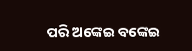ପରି ଅଙ୍କେଇ ବଙ୍କେଇ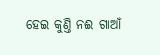ହେଇ କୁଣ୍ତି ନଈ ଗାଆଁ